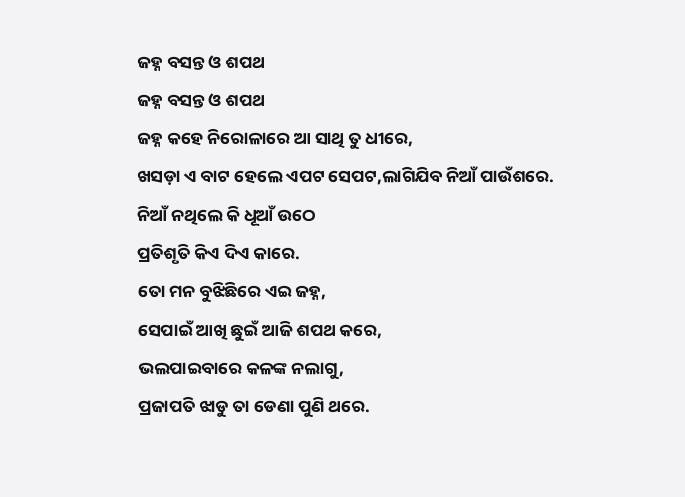ଜହ୍ନ ବସନ୍ତ ଓ ଶପଥ
ଜହ୍ନ ବସନ୍ତ ଓ ଶପଥ
ଜହ୍ନ କହେ ନିରୋଳାରେ ଆ ସାଥି ତୁ ଧୀରେ,
ଖସଡ଼ା ଏ ବାଟ ହେଲେ ଏପଟ ସେପଟ,ଲାଗିଯିବ ନିଆଁ ପାଉଁଶରେ.
ନିଆଁ ନଥିଲେ କି ଧୂଆଁ ଉଠେ
ପ୍ରତିଶୃତି କିଏ ଦିଏ କାରେ.
ତୋ ମନ ବୁଝିଛିରେ ଏଇ ଜହ୍ନ,
ସେପାଇଁ ଆଖି ଛୁଇଁ ଆଜି ଶପଥ କରେ,
ଭଲପାଇବାରେ କଳଙ୍କ ନଲାଗୁ,
ପ୍ରଜାପତି ଝାଡୁ ତା ଡେଣା ପୁଣି ଥରେ.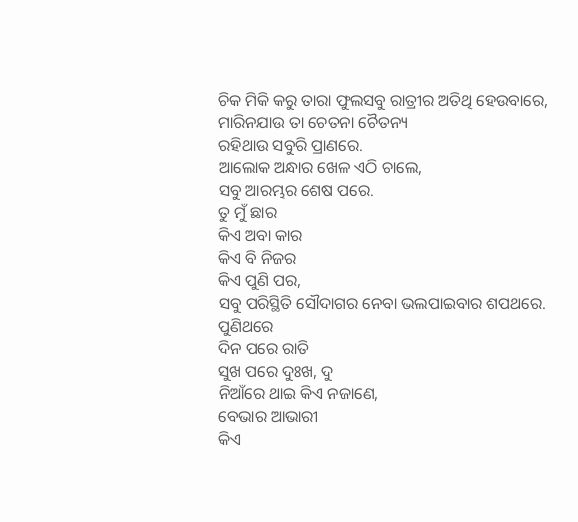ଚିକ ମିକି କରୁ ତାରା ଫୁଲସବୁ ରାତ୍ରୀର ଅତିଥି ହେଉବାରେ,
ମାରିନଯାଉ ତା ଚେତନା ଚୈତନ୍ୟ
ରହିଥାଉ ସବୁରି ପ୍ରାଣରେ.
ଆଲୋକ ଅନ୍ଧାର ଖେଳ ଏଠି ଚାଲେ,
ସବୁ ଆରମ୍ଭର ଶେଷ ପରେ.
ତୁ ମୁଁ ଛାର
କିଏ ଅବା କାର
କିଏ ବି ନିଜର
କିଏ ପୁଣି ପର,
ସବୁ ପରିସ୍ଥିତି ସୌଦାଗର ନେବା ଭଲପାଇବାର ଶପଥରେ.
ପୁଣିଥରେ
ଦିନ ପରେ ରାତି
ସୁଖ ପରେ ଦୁଃଖ, ଦୁ
ନିଆଁରେ ଥାଇ କିଏ ନଜାଣେ,
ବେଭାର ଆଭାରୀ
କିଏ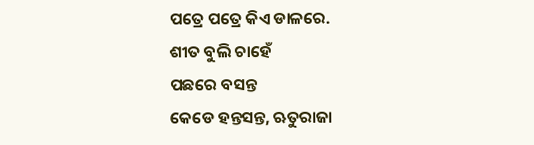ପତ୍ରେ ପତ୍ରେ କିଏ ଡାଳରେ.
ଶୀତ ବୁଲି ଚାହେଁ
ପଛରେ ବସନ୍ତ
କେଡେ ହନ୍ତସନ୍ତ, ଋତୁରାଜା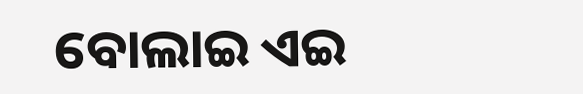ବୋଲାଇ ଏଇ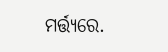ମର୍ତ୍ତ୍ୟରେ.